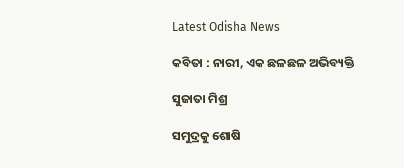Latest Odisha News

କବିତା : ନାରୀ, ଏକ ଛଳଛଳ ଅଭିବ୍ୟକ୍ତି

ସୁଜାତା ମିଶ୍ର

ସମୁଦ୍ରକୁ ଶୋଷି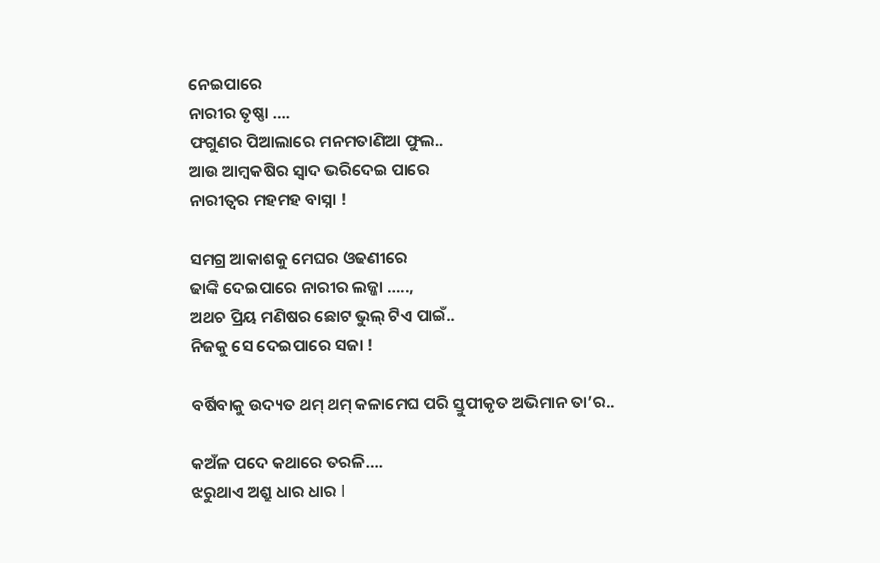ନେଇପାରେ
ନାରୀର ତୃଷ୍ଣା ….
ଫଗୁଣର ପିଆଲାରେ ମନମତାଣିଆ ଫୁଲ..
ଆଉ ଆମ୍ବକଷିର ସ୍ଵାଦ ଭରିଦେଇ ପାରେ
ନାରୀତ୍ଵର ମହମହ ବାସ୍ନା !

ସମଗ୍ର ଆକାଶକୁ ମେଘର ଓଢଣୀରେ
ଢାଙ୍କି ଦେଇପାରେ ନାରୀର ଲଜ୍ଜା …..,
ଅଥଚ ପ୍ରିୟ ମଣିଷର ଛୋଟ ଭୁଲ୍ ଟିଏ ପାଇଁ..
ନିଜକୁ ସେ ଦେଇପାରେ ସଜା !

ବର୍ଷିବାକୁ ଉଦ୍ୟତ ଥମ୍ ଥମ୍ କଳାମେଘ ପରି ସ୍ତୁପୀକୃତ ଅଭିମାନ ତା’ର..

କଅଁଳ ପଦେ କଥାରେ ତରଳି….
ଝରୁଥାଏ ଅଶ୍ରୁ ଧାର ଧାର I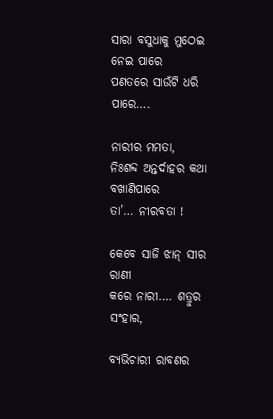ସାରା ବସୁଧାକୁ ମୁଠେଇ ନେଇ ପାରେ
ପଣତରେ ସାଉଁଟି ଧରି ପାରେ….

ନାରୀର ମମତା,
ନିଃଶବ୍ଦ ଅନ୍ତର୍ଦାହର କଥା ବଖାଣିପାରେ
ତା’… ନୀରବତା !

କେବେ ସାଜି ଝାନ୍ ସୀର ରାଣୀ
କରେ ନାରୀ…. ଶତ୍ରୁର ସଂହାର,

ବ୍ୟଭିଚାରୀ ରାବଣର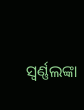ସ୍ଵର୍ଣ୍ଣଲଙ୍କା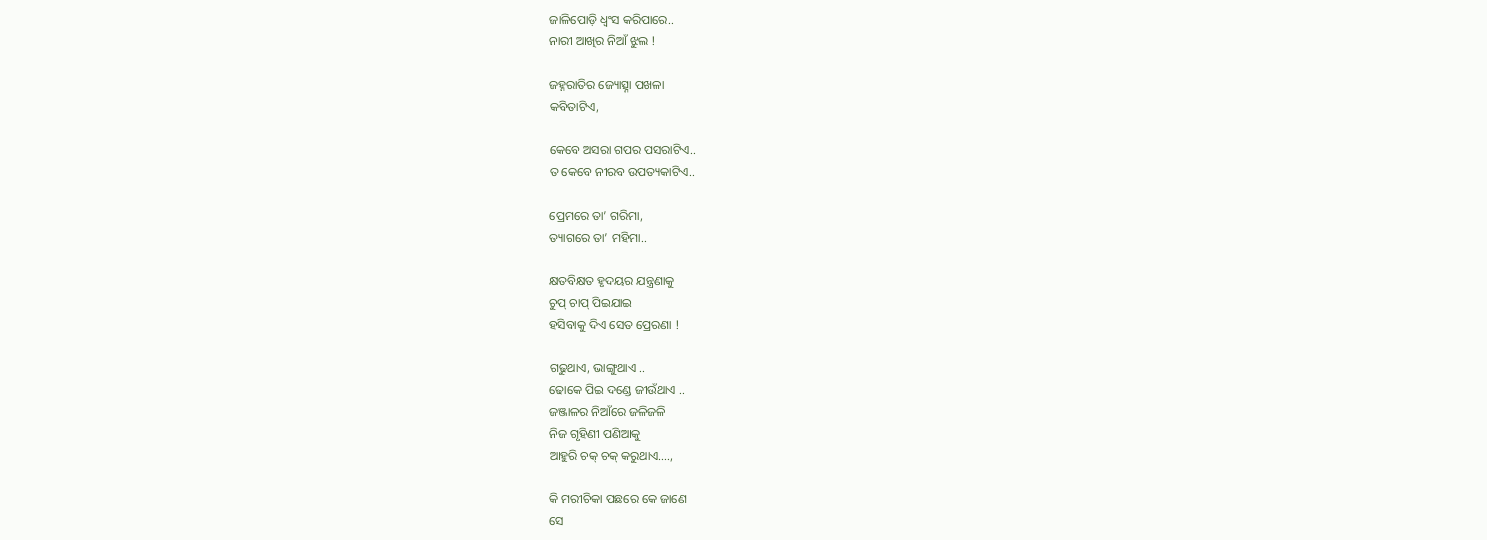ଜାଳିପୋଡ଼ି ଧ୍ଵଂସ କରିପାରେ..
ନାରୀ ଆଖିର ନିଆଁ ଝୁଲ !

ଜହ୍ନରାତିର ଜ୍ୟୋତ୍ସ୍ନା ପଖଳା
କବିତାଟିଏ,

କେବେ ଅସରା ଗପର ପସରାଟିଏ..
ତ କେବେ ନୀରବ ଉପତ୍ୟକାଟିଏ..

ପ୍ରେମରେ ତା’ ଗରିମା,
ତ୍ୟାଗରେ ତା’ ମହିମା..

କ୍ଷତବିକ୍ଷତ ହୃଦୟର ଯନ୍ତ୍ରଣାକୁ
ଚୁପ୍ ଚାପ୍ ପିଇଯାଇ
ହସିବାକୁ ଦିଏ ସେତ ପ୍ରେରଣା !

ଗଢୁଥାଏ, ଭାଙ୍ଗୁଥାଏ ..
ଢୋକେ ପିଇ ଦଣ୍ଡେ ଜୀଉଁଥାଏ ..
ଜଞ୍ଜାଳର ନିଆଁରେ ଜଳିଜଳି
ନିଜ ଗୃହିଣୀ ପଣିଆକୁ
ଆହୁରି ଚକ୍ ଚକ୍ କରୁଥାଏ….,

କି ମରୀଚିକା ପଛରେ କେ ଜାଣେ
ସେ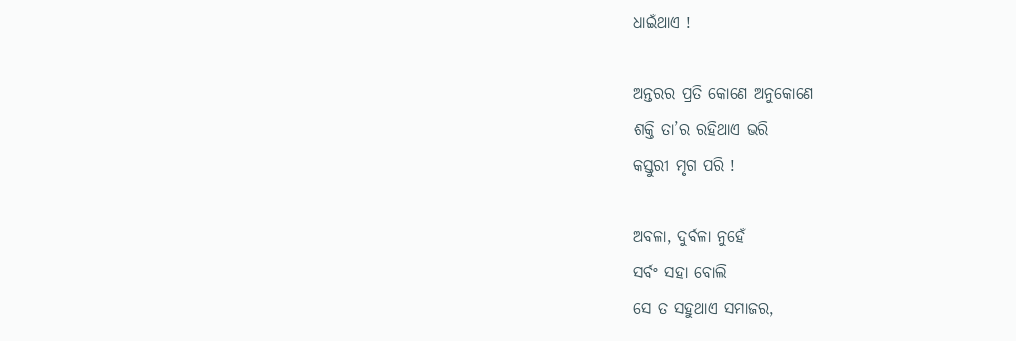ଧାଇଁଥାଏ !

ଅନ୍ତରର ପ୍ରତି କୋଣେ ଅନୁକୋଣେ
ଶକ୍ତି ତା’ର ରହିଥାଏ ଭରି
କସ୍ତୁରୀ ମୃଗ ପରି !

ଅବଳା, ଦୁର୍ବଳା ନୁହେଁ
ସର୍ବଂ ସହା ବୋଲି
ସେ ତ ସହୁଥାଏ ସମାଜର,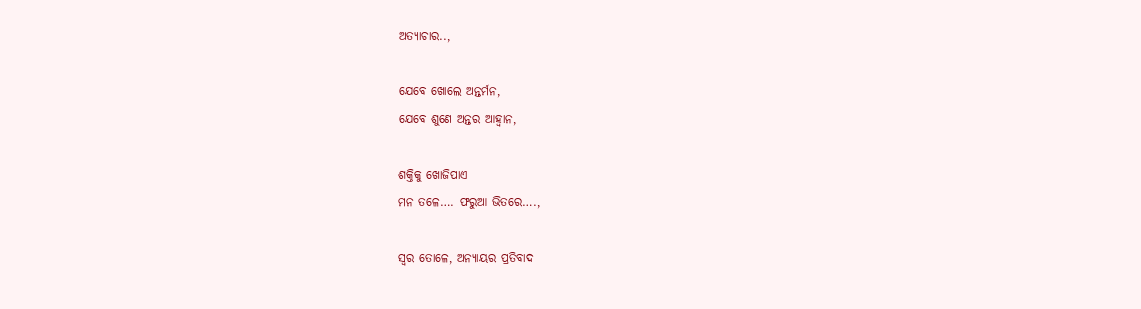ଅତ୍ୟାଚାର..,

ଯେବେ ଖୋଲେ ଅନ୍ତର୍ମନ,
ଯେବେ ଶୁଣେ ଅନ୍ତର ଆହ୍ଵାନ,

ଶକ୍ତିକୁ ଖୋଜିପାଏ
ମନ ତଳେ…. ଫରୁଆ ଭିତରେ….,

ସ୍ଵର ତୋଳେ, ଅନ୍ୟାୟର ପ୍ରତିବାଦ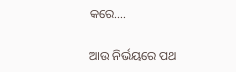କରେ….

ଆଉ ନିର୍ଭୟରେ ପଥ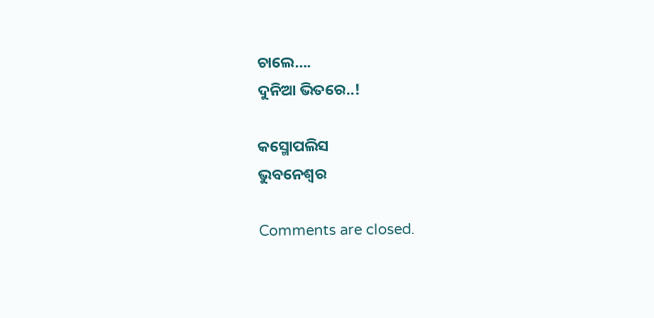ଚାଲେ….
ଦୁନିଆ ଭିତରେ..!

କସ୍ମୋପଲିସ
ଭୁବନେଶ୍ୱର

Comments are closed.